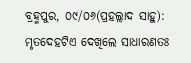ବ୍ରହ୍ମପୁର, ୦୯/୦୬(ପ୍ରହଲ୍ଲାଦ ସାହୁ): ମୃତଦେହଟିଏ ଦେଖିଲେ ସାଧାରଣତଃ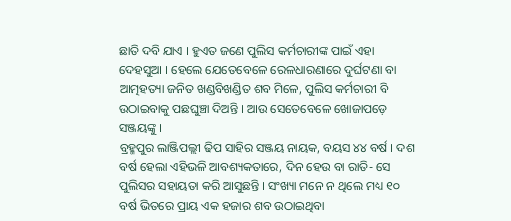ଛାତି ଦବି ଯାଏ । ହୁଏତ ଜଣେ ପୁଲିସ କର୍ମଚାରୀଙ୍କ ପାଇଁ ଏହା ଦେହସୁଆ । ହେଲେ ଯେତେବେଳେ ରେଳଧାରଣାରେ ଦୁର୍ଘଟଣା ବା ଆତ୍ମହତ୍ୟା ଜନିତ ଖଣ୍ଡବିଖଣ୍ଡିତ ଶବ ମିଳେ, ପୁଲିସ କର୍ମଚାରୀ ବି ଉଠାଇବାକୁ ପଛଘୁଞ୍ଚା ଦିଅନ୍ତି । ଆଉ ସେତେବେଳେ ଖୋଜାପଡ଼େ ସଞ୍ଜୟଙ୍କୁ ।
ବ୍ରହ୍ମପୁର ଲାଞ୍ଜିପଲ୍ଲୀ ଢିପ ସାହିର ସଞ୍ଜୟ ନାୟକ, ବୟସ ୪୪ ବର୍ଷ । ଦଶ ବର୍ଷ ହେଲା ଏହିଭଳି ଆବଶ୍ୟକତାରେ, ଦିନ ହେଉ ବା ରାତି- ସେ ପୁଲିସର ସହାୟତା କରି ଆସୁଛନ୍ତି । ସଂଖ୍ୟା ମନେ ନ ଥିଲେ ମଧ୍ୟ ୧୦ ବର୍ଷ ଭିତରେ ପ୍ରାୟ ଏକ ହଜାର ଶବ ଉଠାଇଥିବା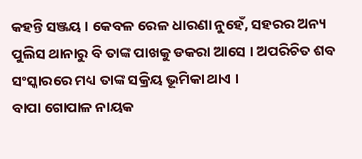କହନ୍ତି ସଞ୍ଜୟ । କେବଳ ରେଳ ଧାରଣା ନୁହେଁ, ସହରର ଅନ୍ୟ ପୁଲିସ ଥାନାରୁ ବି ତାଙ୍କ ପାଖକୁ ଡକରା ଆସେ । ଅପରିଚିତ ଶବ ସଂସ୍କାରରେ ମଧ୍ୟ ତାଙ୍କ ସକ୍ରିୟ ଭୂମିକା ଥାଏ ।
ବାପା ଗୋପାଳ ନାୟକ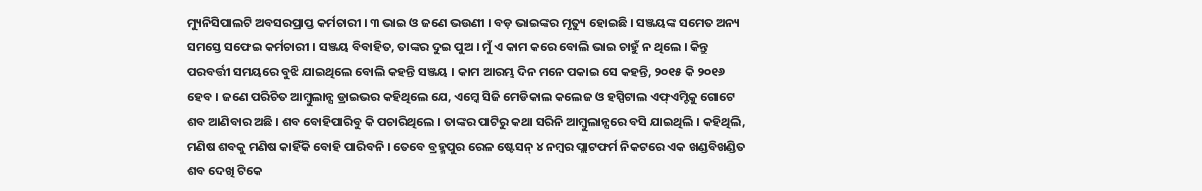ମ୍ୟୁନିସିପାଲଟି ଅବସରପ୍ରାପ୍ତ କର୍ମଚାରୀ । ୩ ଭାଇ ଓ ଜଣେ ଭଉଣୀ । ବଡ଼ ଭାଇଙ୍କର ମୃତ୍ୟୁ ହୋଇଛି । ସଞ୍ଜୟଙ୍କ ସମେତ ଅନ୍ୟ ସମସ୍ତେ ସଫେଇ କର୍ମଚାରୀ । ସଞ୍ଜୟ ବିବାହିତ, ତାଙ୍କର ଦୁଇ ପୁଅ । ମୁଁ ଏ କାମ କରେ ବୋଲି ଭାଇ ଚାହୁଁ ନ ଥିଲେ । କିନ୍ତୁ ପରବର୍ତ୍ତୀ ସମୟରେ ବୁଝି ଯାଇଥିଲେ ବୋଲି କହନ୍ତି ସଞ୍ଜୟ । କାମ ଆରମ୍ଭ ଦିନ ମନେ ପକାଇ ସେ କହନ୍ତି, ୨୦୧୫ କି ୨୦୧୬ ହେବ । ଜଣେ ପରିଚିତ ଆମ୍ବୁଲାନ୍ସ ଡ୍ରାଇଭର କହିଥିଲେ ଯେ, ଏମ୍କେ ସିଜି ମେଡିକାଲ କଲେଜ ଓ ହସ୍ପିଟାଲ ଏଫ୍ଏମ୍ଟିକୁ ଗୋଟେ ଶବ ଆଣିବାର ଅଛି । ଶବ ବୋହିପାରିବୁ କି ପଚାରିଥିଲେ । ତାଙ୍କର ପାଟିରୁ କଥା ସରିନି ଆମ୍ବୁଲାନ୍ସରେ ବସି ଯାଇଥିଲି । କହିଥିଲି, ମଣିଷ ଶବକୁ ମଣିଷ କାହିଁକି ବୋହି ପାରିବନି । ତେବେ ବ୍ରହ୍ମପୁର ରେଳ ଷ୍ଟେସନ୍ ୪ ନମ୍ବର ପ୍ଲାଟଫର୍ମ ନିକଟରେ ଏକ ଖଣ୍ଡବିଖଣ୍ଡିତ ଶବ ଦେଖି ଟିକେ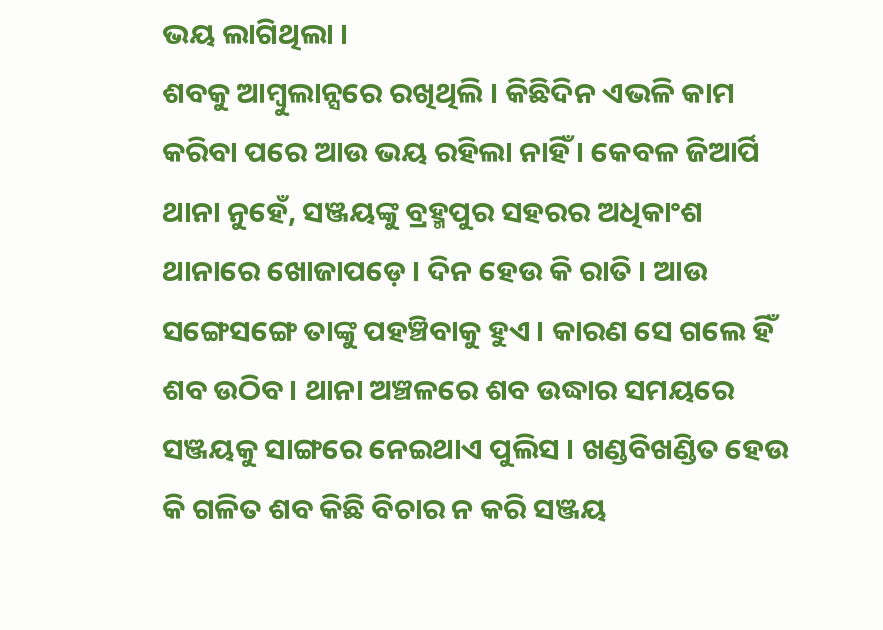ଭୟ ଲାଗିଥିଲା ।
ଶବକୁ ଆମ୍ବୁଲାନ୍ସରେ ରଖିଥିଲି । କିଛିଦିନ ଏଭଳି କାମ କରିବା ପରେ ଆଉ ଭୟ ରହିଲା ନାହିଁ । କେବଳ ଜିଆର୍ପି ଥାନା ନୁହେଁ, ସଞ୍ଜୟଙ୍କୁ ବ୍ରହ୍ମପୁର ସହରର ଅଧିକାଂଶ ଥାନାରେ ଖୋଜାପଡ଼େ । ଦିନ ହେଉ କି ରାତି । ଆଉ ସଙ୍ଗେସଙ୍ଗେ ତାଙ୍କୁ ପହଞ୍ଚିବାକୁ ହୁଏ । କାରଣ ସେ ଗଲେ ହିଁ ଶବ ଉଠିବ । ଥାନା ଅଞ୍ଚଳରେ ଶବ ଉଦ୍ଧାର ସମୟରେ ସଞ୍ଜୟକୁ ସାଙ୍ଗରେ ନେଇଥାଏ ପୁଲିସ । ଖଣ୍ଡବିଖଣ୍ଡିତ ହେଉ କି ଗଳିତ ଶବ କିଛି ବିଚାର ନ କରି ସଞ୍ଜୟ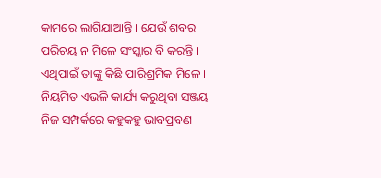କାମରେ ଲାଗିଯାଆନ୍ତି । ଯେଉଁ ଶବର ପରିଚୟ ନ ମିଳେ ସଂସ୍କାର ବି କରନ୍ତି । ଏଥିପାଇଁ ତାଙ୍କୁ କିଛି ପାରିଶ୍ରମିକ ମିଳେ ।
ନିୟମିତ ଏଭଳି କାର୍ଯ୍ୟ କରୁଥିବା ସଞ୍ଜୟ ନିଜ ସମ୍ପର୍କରେ କହୁକହୁ ଭାବପ୍ରବଣ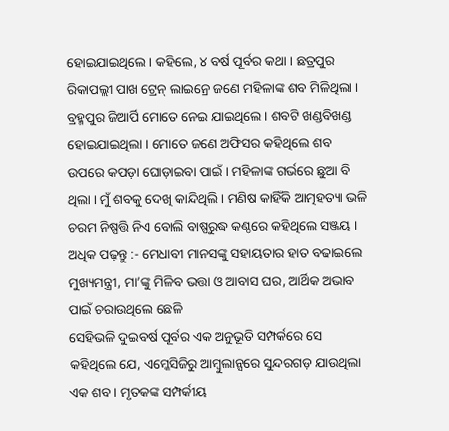ହୋଇଯାଇଥିଲେ । କହିଲେ, ୪ ବର୍ଷ ପୂର୍ବର କଥା । ଛତ୍ରପୁର ରିକାପଲ୍ଲୀ ପାଖ ଟ୍ରେନ୍ ଲାଇନ୍ରେ ଜଣେ ମହିଳାଙ୍କ ଶବ ମିଳିଥିଲା । ବ୍ରହ୍ମପୁର ଜିଆର୍ପି ମୋତେ ନେଇ ଯାଇଥିଲେ । ଶବଟି ଖଣ୍ଡବିଖଣ୍ଡ ହୋଇଯାଇଥିଲା । ମୋତେ ଜଣେ ଅଫିସର କହିଥିଲେ ଶବ ଉପରେ କପଡ଼ା ଘୋଡ଼ାଇବା ପାଇଁ । ମହିଳାଙ୍କ ଗର୍ଭରେ ଛୁଆ ବି ଥିଲା । ମୁଁ ଶବକୁ ଦେଖି କାନ୍ଦିଥିଲି । ମଣିଷ କାହିଁକି ଆତ୍ମହତ୍ୟା ଭଳି ଚରମ ନିଷ୍ପତ୍ତି ନିଏ ବୋଲି ବାଷ୍ପରୁଦ୍ଧ କଣ୍ଠରେ କହିଥିଲେ ସଞ୍ଜୟ ।
ଅଧିକ ପଢ଼ନ୍ତୁ :- ମେଧାବୀ ମାନସଙ୍କୁ ସହାୟତାର ହାତ ବଢାଇଲେ ମୁଖ୍ୟମନ୍ତ୍ରୀ, ମା’ଙ୍କୁ ମିଳିବ ଭତ୍ତା ଓ ଆବାସ ଘର, ଆର୍ଥିକ ଅଭାବ ପାଇଁ ଚରାଉଥିଲେ ଛେଳି
ସେହିଭଳି ଦୁଇବର୍ଷ ପୂର୍ବର ଏକ ଅନୁଭୂତି ସମ୍ପର୍କରେ ସେ କହିଥିଲେ ଯେ, ଏମ୍କେସିଜିରୁ ଆମ୍ବୁଲାନ୍ସରେ ସୁନ୍ଦରଗଡ଼ ଯାଉଥିଲା ଏକ ଶବ । ମୃତକଙ୍କ ସମ୍ପର୍କୀୟ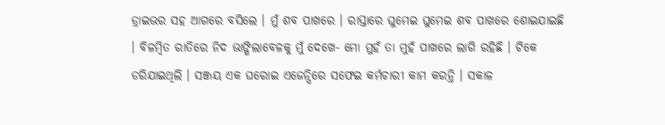ଡ୍ରାଇଭର ସହ ଆଗରେ ବସିଲେ । ମୁଁ ଶବ ପାଖରେ । ରାସ୍ତାରେ ଘୁମେଇ ଘୁମେଇ ଶବ ପାଖରେ ଶୋଇଯାଇଛି । ବିଳମ୍ବିତ ରାତିରେ ନିଦ ଭାଙ୍ଗିଲାବେଳକୁ ମୁଁ ଦେଖେ- ମୋ ମୁହଁ ତା ମୁହଁ ପାଖରେ ଲାଗି ରହିଛି । ଟିକେ ଡରିଯାଇଥିଲି । ସଞ୍ଜୟ ଏକ ଘରୋଇ ଏଜେନ୍ସିରେ ସଫେଇ କର୍ମଚାରୀ କାମ କରନ୍ତି । ସକାଳ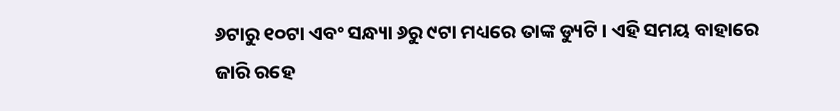୬ଟାରୁ ୧୦ଟା ଏବଂ ସନ୍ଧ୍ୟା ୬ରୁ ୯ଟା ମଧ୍ୟରେ ତାଙ୍କ ଡ୍ୟୁଟି । ଏହି ସମୟ ବାହାରେ ଜାରି ରହେ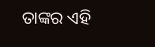ତାଙ୍କର ଏହି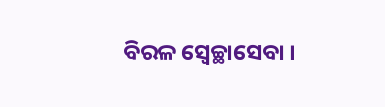ବିରଳ ସ୍ୱେଚ୍ଛାସେବା ।